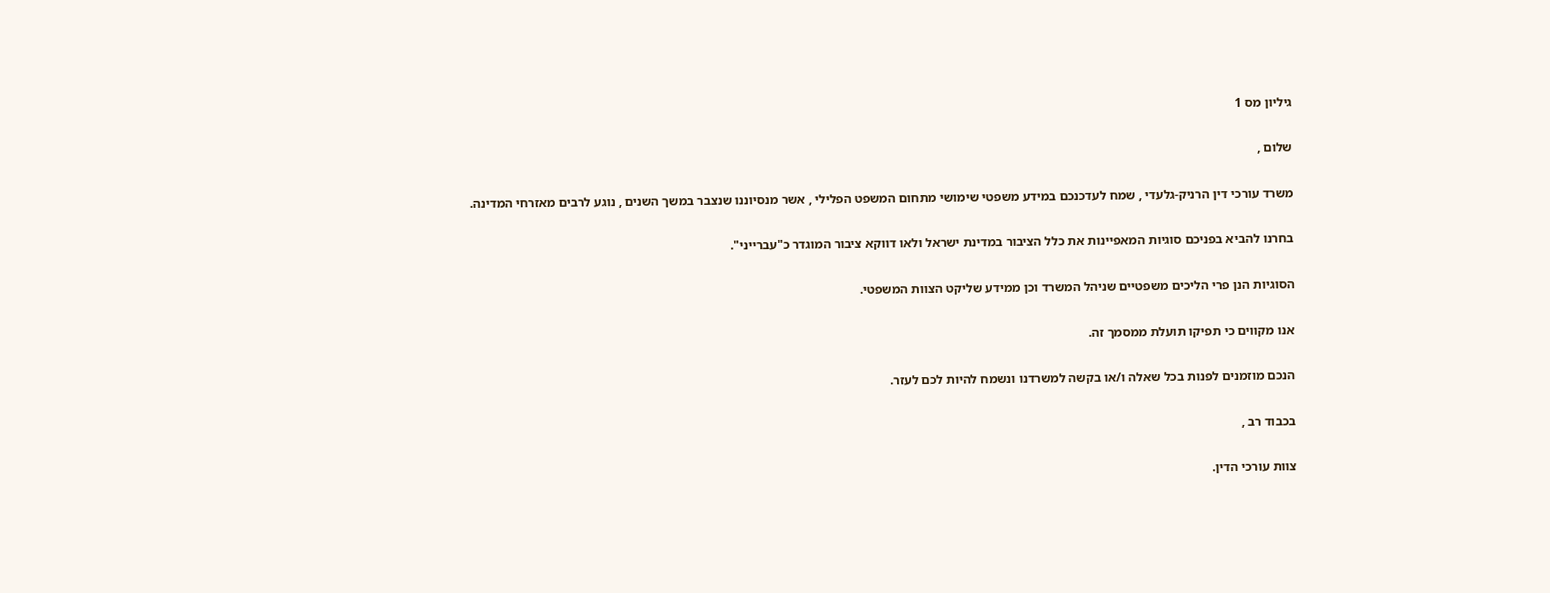גיליון מס 1

שלום ,

משרד עורכי דין הרניק-גלעדי , שמח לעדכנכם במידע משפטי שימושי מתחום המשפט הפלילי , אשר מנסיוננו שנצבר במשך השנים , נוגע לרבים מאזרחי המדינה.

בחרנו להביא בפניכם סוגיות המאפיינות את כלל הציבור במדינת ישראל ולאו דווקא ציבור המוגדר כ"עברייני".

הסוגיות הנן פרי הליכים משפטיים שניהל המשרד וכן ממידע שליקט הצוות המשפטי.

אנו מקווים כי תפיקו תועלת ממסמך זה.

הנכם מוזמנים לפנות בכל שאלה ו/או בקשה למשרדנו ונשמח להיות לכם לעזר.

בכבוד רב ,

צוות עורכי הדין.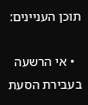תוכן העניינים:

  • אי הרשעה בעבירת הסעת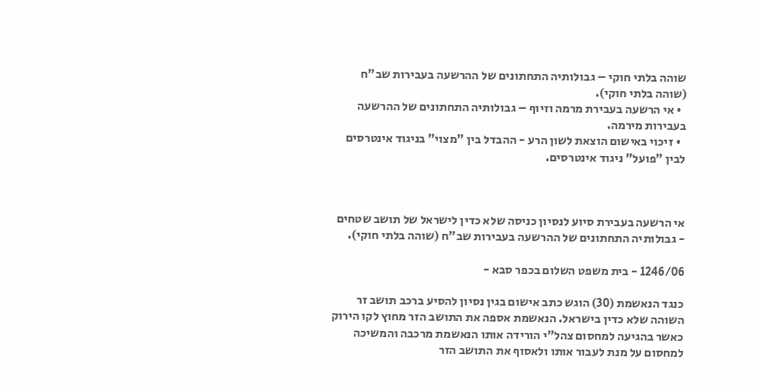שוהה בלתי חוקי – גבולותיה התחתונים של ההרשעה בעבירות שב"ח (שוהה בלתי חוקי).
  • אי הרשעה בעבירת מרמה וזיוף – גבולותיה התחתונים של ההרשעה בעבירות מירמה.
  • זיכוי באישום הוצאת לשון הרע - ההבדל בין "מצוי" בניגוד אינטרסים לבין "פועל" ניגוד אינטרסים.



אי הרשעה בעבירת סיוע לנסיון כניסה שלא כדין לישראל של תושב שטחים - גבולותיה התחתונים של ההרשעה בעבירות שב"ח (שוהה בלתי חוקי).

1246/06 - בית משפט השלום בכפר סבא -

כנגד הנאשמת (30) הוגש כתב אישום בגין נסיון להסיע ברכב תושב זר השוהה שלא כדין בישראל. הנאשמת אספה את התושב הזר מחוץ לקו הירוק כאשר בהגיעה למחסום צהל"י הורידה אותו הנאשמת מרכבה והמשיכה למחסום על מנת לעבור אותו ולאסוף את התושב הזר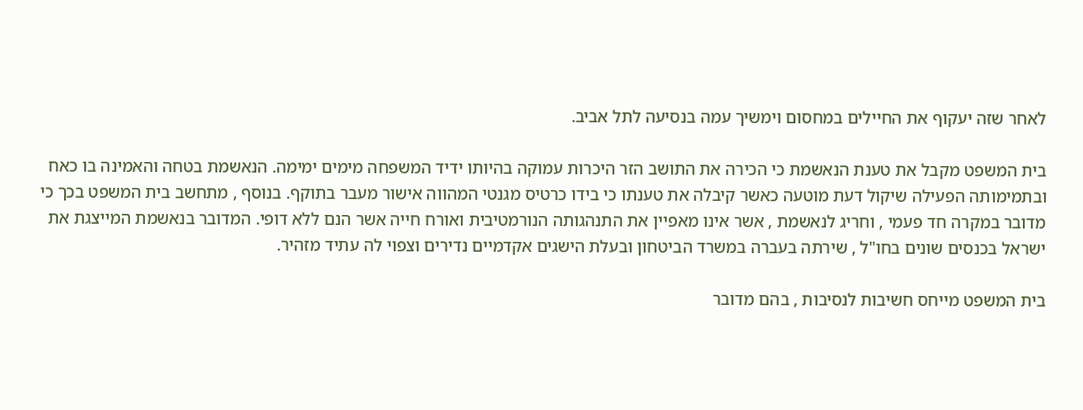לאחר שזה יעקוף את החיילים במחסום וימשיך עמה בנסיעה לתל אביב.

בית המשפט מקבל את טענת הנאשמת כי הכירה את התושב הזר היכרות עמוקה בהיותו ידיד המשפחה מימים ימימה. הנאשמת בטחה והאמינה בו כאח ובתמימותה הפעילה שיקול דעת מוטעה כאשר קיבלה את טענתו כי בידו כרטיס מגנטי המהווה אישור מעבר בתוקף. בנוסף , מתחשב בית המשפט בכך כי מדובר במקרה חד פעמי , וחריג לנאשמת , אשר אינו מאפיין את התנהגותה הנורמטיבית ואורח חייה אשר הנם ללא דופי. המדובר בנאשמת המייצגת את ישראל בכנסים שונים בחו"ל , שירתה בעברה במשרד הביטחון ובעלת הישגים אקדמיים נדירים וצפוי לה עתיד מזהיר.

בית המשפט מייחס חשיבות לנסיבות , בהם מדובר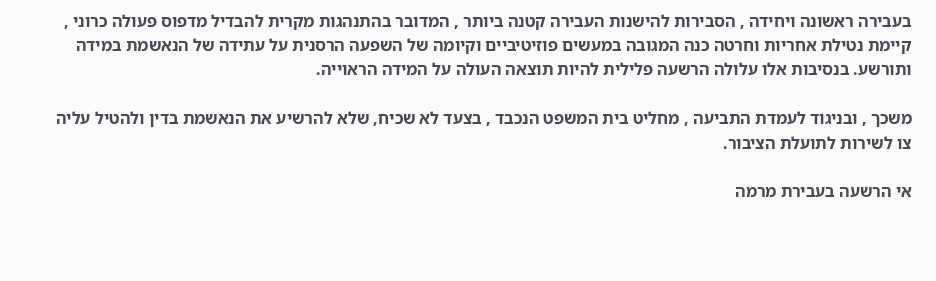בעבירה ראשונה ויחידה , הסבירות להישנות העבירה קטנה ביותר , המדובר בהתנהגות מקרית להבדיל מדפוס פעולה כרוני , קיימת נטילת אחריות וחרטה כנה המגובה במעשים פוזיטיביים וקיומה של השפעה הרסנית על עתידה של הנאשמת במידה ותורשע. בנסיבות אלו עלולה הרשעה פלילית להיות תוצאה העולה על המידה הראוייה.

משכך , ובניגוד לעמדת התביעה , מחליט בית המשפט הנכבד , בצעד לא שכיח, שלא להרשיע את הנאשמת בדין ולהטיל עליה צו לשירות לתועלת הציבור.

אי הרשעה בעבירת מרמה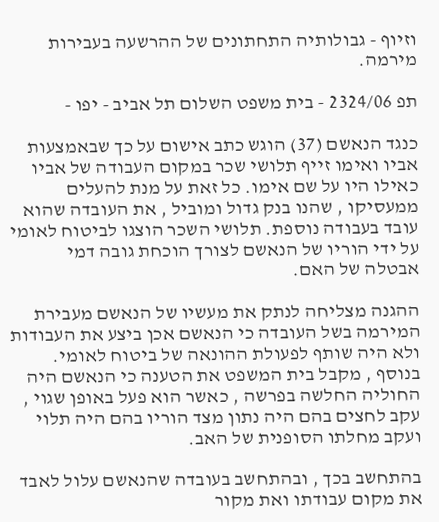וזיוף - גבולותיה התחתונים של ההרשעה בעבירות מירמה.

תפ 2324/06 - בית משפט השלום תל אביב - יפו -

כנגד הנאשם (37) הוגש כתב אישום על כך שבאמצעות אביו ואימו זייף תלושי שכר במקום העבודה של אביו כאילו היו על שם אימו. כל זאת על מנת להעלים ממעסיקו , שהנו בנק גדול ומוביל , את העובדה שהוא עובד בעבודה נוספת. תלושי השכר הוצגו לביטוח לאומי על ידי הוריו של הנאשם לצורך הוכחת גובה דמי אבטלה של האם.

ההגנה מצליחה לנתק את מעשיו של הנאשם מעבירת המירמה בשל העובדה כי הנאשם אכן ביצע את העבודות ולא היה שותף לפעולת ההונאה של ביטוח לאומי. בנוסף , מקבל בית המשפט את הטענה כי הנאשם היה החוליה החלשה בפרשה , כאשר הוא פעל באופן שגוי , עקב לחצים בהם היה נתון מצד הוריו בהם היה תלוי ועקב מחלתו הסופנית של האב.

בהתחשב בכך , ובהתחשב בעובדה שהנאשם עלול לאבד את מקום עבודתו ואת מקור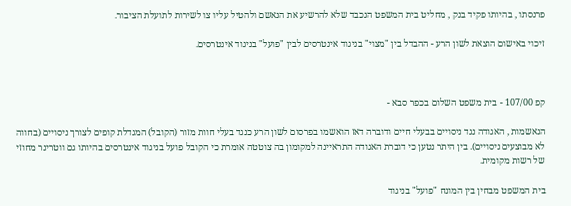פרנסתו , בהיותו פקיד בנק , מחליט בית המשפט הנכבד שלא להרשיע את הנאשם ולהטיל עליו צו לשירות לתועלת הציבור.

זיכוי באישום הוצאת לשון הרע - ההבדל בין "מצוי" בניגוד אינטרסים לבין "פועל" בניגוד אינטרסים.



קפ 107/00 - בית משפט השלום בכפר סבא -

הנאשמות , האגודה נגד ניסויים בבעלי חיים ודוברה דאז הואשמו בפרסום לשון הרע כנגד בעלי חוות מזור (הקובל) המגדלת קופים לצורך ניסויים (בחווה לא מבוצעים ניסויים). בין היתר נטען כי דוברת האגודה התראיינה למקומון בה צוטטה אומרת כי הקובל פועל בניגוד אינטרסים בהיותו גם ווטרינר מחוזי של רשות מקומית.

בית המשפט מבחין בין המונח "פועל" בניגוד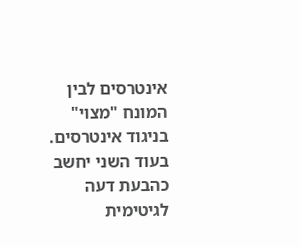אינטרסים לבין המונח "מצוי" בניגוד אינטרסים. בעוד השני יחשב כהבעת דעה לגיטימית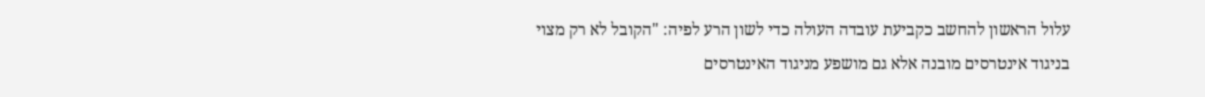עלול הראשון להחשב כקביעת עובדה העולה כדי לשון הרע לפיה: "הקובל לא רק מצוי בניגוד אינטרסים מובנה אלא גם מושפע מניגוד האינטרסים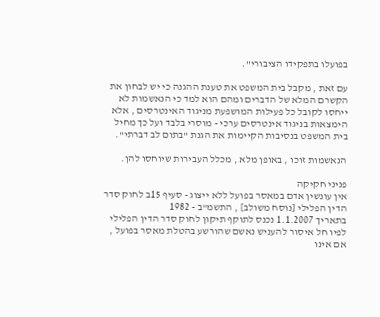בפועלו בתפקידו הציבורי".

עם זאת , מקבל בית המשפט את טענת ההגנה כי יש לבחון את הקשרם המלא של הדברים ומהם הוא למד כי הנאשמות לא ייחסו לקובל כל פעילות המושפעת מניגוד האינטרסים , אלא הימצאות בניגוד אינטרסים ערכי - מוסרי בלבד ועל כך מחיל בית המשפט בנסיבות הקיימות את הגנת "בתום לב דברתי".

הנאשמות זוכו , באופן מלא , מכלל העבירות שיוחסו להן.

פניני חקיקה
אין עונשין אדם במאסר בפועל ללא ייצוג - סעיף 15ב לחוק סדר הדין הפלילי [נוסח משולב] , התשמ"ב - 1982
בתאריך 1.1.2007 נכנס לתוקף תיקון לחוק סדר הדין הפלילי לפיו חל איסור להעניש נאשם שהורשע בהטלת מאסר בפועל , אם אינו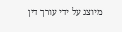מיוצג על ידי עורך דין